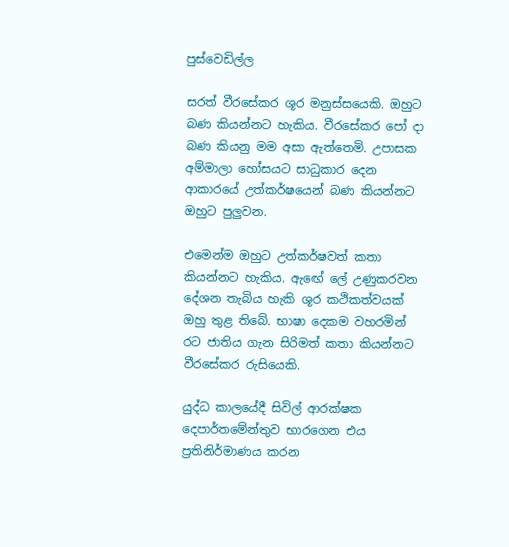පුස්වෙඩිල්ල

සරත් වීරසේකර ශූර මනුස්සයෙකි. ඔහුට බණ කියන්නට හැකිය. වීරසේකර පෝ දා බණ කියනු මම අසා ඇත්තෙමි. උපාසක අම්මාලා හෝසයට සාධුකාර දෙන ආකාරයේ උත්කර්ෂයෙන් බණ කියන්නට ඔහුට පුලුවන.

එමෙන්ම ඔහුට උත්කර්ෂවත් කතා කියන්නට හැකිය. ඇඟේ ලේ උණුකරවන දේශන තැබිය හැකි ශූර කථිකත්වයක් ඔහු තුළ තිබේ. භාෂා දෙකම වහරමින් රට ජාතිය ගැන සිරිමත් කතා කියන්නට වීරසේකර රුසියෙකි.

යුද්ධ කාලයේදී සිවිල් ආරක්ෂක දෙපාර්තමේන්තුව භාරගෙන එය ප්‍රතිනිර්මාණය කරන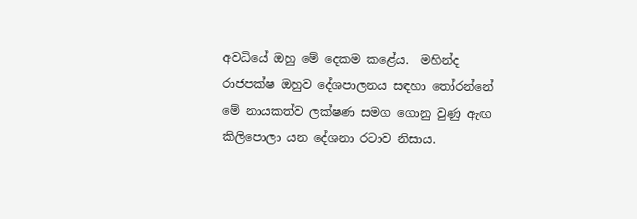අවධියේ ඔහු මේ දෙකම කළේය.  මහින්ද රාජපක්ෂ ඔහුව දේශපාලනය සඳහා තෝරන්නේ මේ නායකත්ව ලක්ෂණ සමග ගොනු වුණු ඇඟ කිලිපොලා යන දේශනා රටාව නිසාය.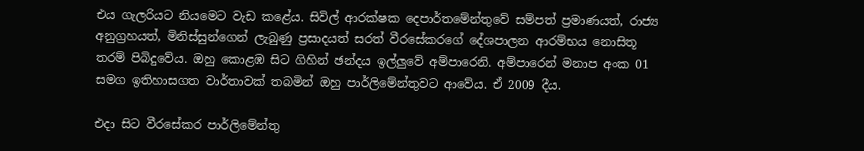එය ගැලරියට නියමෙට වැඩ කළේය. සිවිල් ආරක්ෂක දෙපාර්තමේන්තුවේ සම්පත් ප්‍රමාණයත්, රාජ්‍ය අනුග්‍රහයත්, මිනිස්සුන්ගෙන් ලැබුණු ප්‍රසාදයත් සරත් වීරසේකරගේ දේශපාලන ආරම්භය නොසිතූ තරම් පිබිදුවේය. ඔහු කොළඹ සිට ගිහින් ඡන්දය ඉල්ලුවේ අම්පාරෙනි. අම්පාරෙන් මනාප අංක 01 සමග ඉතිහාසගත වාර්තාවක් තබමින් ඔහු පාර්ලිමේන්තුවට ආවේය. ඒ 2009 දීය.

එදා සිට වීරසේකර පාර්ලිමේන්තු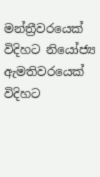මන්ත්‍රීවරයෙක් විදිහට නියෝජ්‍ය ඇමතිවරයෙක් විදිහට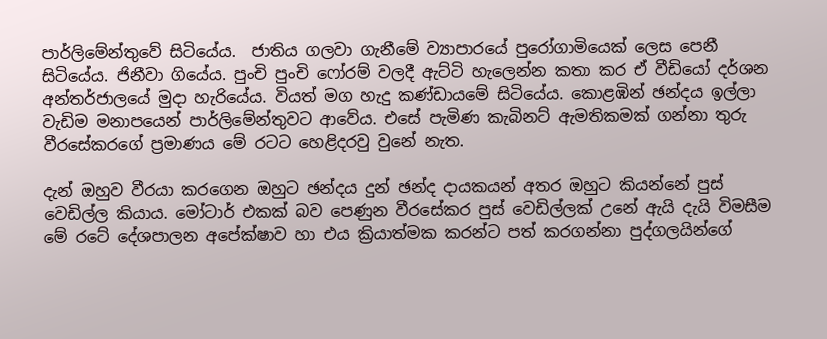පාර්ලිමේන්තුවේ සිටියේය.  ජාතිය ගලවා ගැනීමේ ව්‍යාපාරයේ පුරෝගාමියෙක් ලෙස පෙනී සිටියේය. ජිනීවා ගියේය. පුංචි පුංචි ෆෝරම් වලදී ඇට්ටි හැලෙන්න කතා කර ඒ වීඩියෝ දර්ශන අන්තර්ජාලයේ මුදා හැරියේය. වියත් මග හැදු කණ්ඩායමේ සිටියේය. කොළඹින් ඡන්දය ඉල්ලා වැඩිම මනාපයෙන් පාර්ලිමේන්තුවට ආවේය. එසේ පැමිණ කැබිනට් ඇමතිකමක් ගන්නා තුරු වීරසේකරගේ ප්‍රමාණය මේ රටට හෙළිදරවු වුනේ නැත.

දැන් ඔහුව වීරයා කරගෙන ඔහුට ඡන්දය දුන් ඡන්ද දායකයන් අතර ඔහුට කියන්නේ පුස් වෙඩිල්ල කියාය. මෝටාර් එකක් බව පෙණුන වීරසේකර පුස් වෙඩිල්ලක් උනේ ඇයි දැයි විමසීම මේ රටේ දේශපාලන අපේක්ෂාව හා එය ක්‍රියාත්මක කරන්ට පත් කරගන්නා පුද්ගලයින්ගේ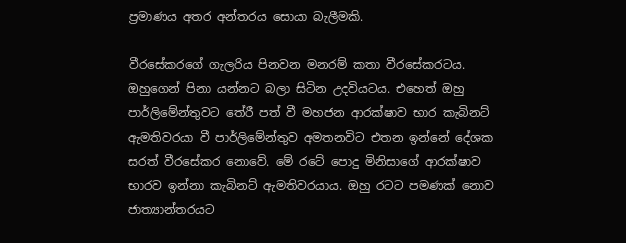ප්‍රමාණය අතර අන්තරය සොයා බැලීමකි.

වීරසේකරගේ ගැලරිය පිනවන මනරම් කතා වීරසේකරටය. ඔහුගෙන් පිනා යන්නට බලා සිටින උදවියටය. එහෙත් ඔහු පාර්ලිමේන්තුවට තේරී පත් වී මහජන ආරක්ෂාව භාර කැබිනට් ඇමතිවරයා වී පාර්ලිමේන්තුව අමතනවිට එතන ඉන්නේ දේශක සරත් වීරසේකර නොවේ. මේ රටේ පොදු මිනිසාගේ ආරක්ෂාව භාරව ඉන්නා කැබිනට් ඇමතිවරයාය. ඔහු රටට පමණක් නොව ජාත්‍යාන්තරයට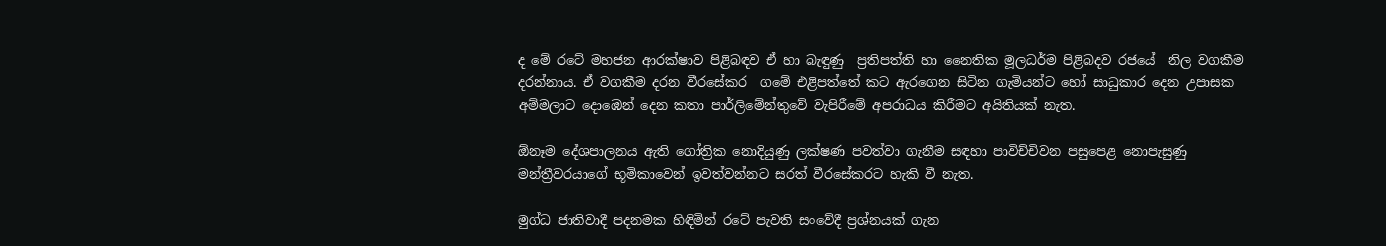ද මේ රටේ මහජන ආරක්ෂාව පිළිබඳව ඒ හා බැඳුණු  ප්‍රතිපත්ති හා නෛතික මූලධර්ම පිළිබදව රජයේ  නිල වගකීම දරන්නාය. ඒ වගකීම දරන වීරසේකර  ගමේ එළිපත්තේ කට ඇරගෙන සිටින ගැමියන්ට හෝ සාධුකාර දෙන උපාසක අම්මලාට දොඹෙන් දෙන කතා පාර්ලිමේන්තුවේ වැපිරීමේ අපරාධය කිරීමට අයිතියක් නැත.

ඕනෑම දේශපාලනය ඇති ගෝත්‍රික නොදියුණු ලක්ෂණ පවත්වා ගැනීම සඳහා පාවිච්චිවන පසුපෙළ නොපැසුණු මන්ත්‍රීවරයාගේ භූමිකාවෙන් ඉවත්වන්නට සරත් වීරසේකරට හැකි වී නැත.

මුග්ධ ජාතිවාදී පදනමක හිඳිමින් රටේ පැවති සංවේදී ප්‍රශ්නයක් ගැන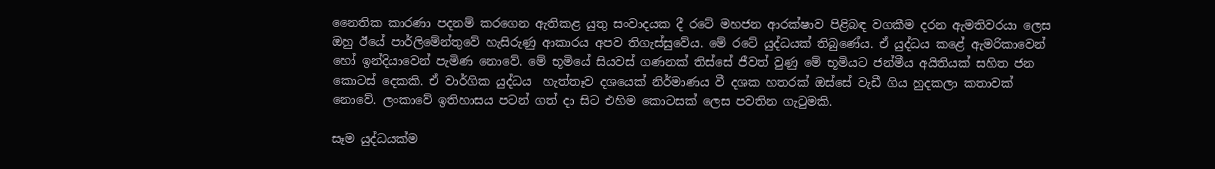නෛතික කාරණා පදනම් කරගෙන ඇතිකළ යුතු සංවාදයක දී රටේ මහජන ආරක්ෂාව පිළිබඳ වගකීම දරන ඇමතිවරයා ලෙස ඔහු ඊයේ පාර්ලිමේන්තුවේ හැසිරුණු ආකාරය අපව තිගැස්සුවේය. මේ රටේ යුද්ධයක් තිබුණේය. ඒ යුද්ධය කළේ ඇමරිකාවෙන් හෝ ඉන්දියාවෙන් පැමිණ නොවේ. මේ භූමියේ සියවස් ගණනක් තිස්සේ ජීවත් වුණු මේ භූමියට ජන්මීය අයිතියක් සහිත ජන කොටස් දෙකකි. ඒ වාර්ගික යුද්ධය  හැත්තෑව දශයෙක් නිර්මාණය වී දශක හතරක් ඔස්සේ වැඩී ගිය හුදකලා කතාවක් නොවේ. ලංකාවේ ඉතිහාසය පටන් ගත් දා සිට එහිම කොටසක් ලෙස පවතින ගැටුමකි.

සෑම යුද්ධයක්ම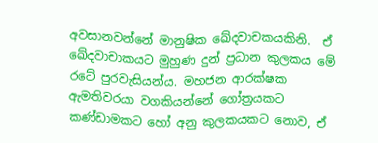අවසානවන්නේ මානුෂික ඛේදවාචකයකිනි.  ඒ ඛේදවාචාකයට මුහුණ දුන් ප්‍රධාන කුලකය මේ රටේ පුරවැසියන්ය. මහජන ආරක්ෂක ඇමතිවරයා වගකියන්නේ ගෝත්‍රයකට කණ්ඩාමකට හෝ අනු කුලකයකට නොව, ඒ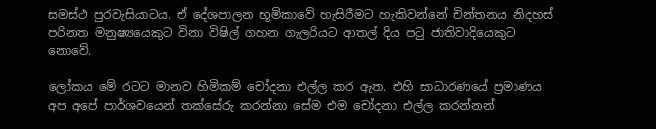සමස්ථ පුරවැසියාටය. ඒ දේශපාලන භූමිකාවේ හැසිරීමට හැකිවන්නේ චින්තනය නිදහස් පරිනත මනුෂ්‍යයෙකුට විනා විෂිල් ගහන ගැලරියට ආතල් දිය පටු ජාතිවාදියෙකුට නොවේ.

ලෝකය මේ රටට මානව හිමිකම් චෝදනා එල්ල කර ඇත. එහි සාධාරණයේ ප්‍රමාණය අප අපේ පාර්ශවයෙන් තක්සේරු කරන්නා සේම එම චෝදනා එල්ල කරන්නන්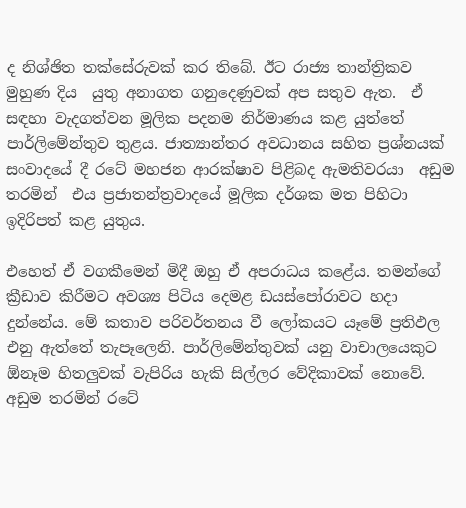ද නිශ්ඡිත තක්සේරුවක් කර තිබේ. ඊට රාජ්‍ය තාන්ත්‍රිකව මුහුණ දිය  යුතු අනාගත ගනුදෙණුවක් අප සතුව ඇත.  ඒ සඳහා වැදගත්වන මූලික පදනම නිර්මාණය කළ යුත්තේ පාර්ලිමේන්තුව තුළය. ජාත්‍යාන්තර අවධානය සහිත ප්‍රශ්නයක් සංවාදයේ දී රටේ මහජන ආරක්ෂාව පිළිබද ඇමතිවරයා  අඩුම තරමින්  එය ප්‍රජාතන්ත්‍රවාදයේ මූලික දර්ශක මත පිහිටා ඉදිරිපත් කළ යුතුය.

එහෙත් ඒ වගකීමෙන් මිදී ඔහු ඒ අපරාධය කළේය. තමන්ගේ ක්‍රීඩාව කිරීමට අවශ්‍ය පිටිය දෙමළ ඩයස්පෝරාවට හදා දුන්නේය. මේ කතාව පරිවර්තනය වී ලෝකයට යෑමේ ප්‍රතිඵල එනු ඇත්තේ තැපෑලෙනි. පාර්ලිමේන්තුවක් යනු වාචාලයෙකුට ඕනෑම හිතලුවක් වැපිරිය හැකි සිල්ලර වේදිකාවක් නොවේ. අඩුම තරමින් රටේ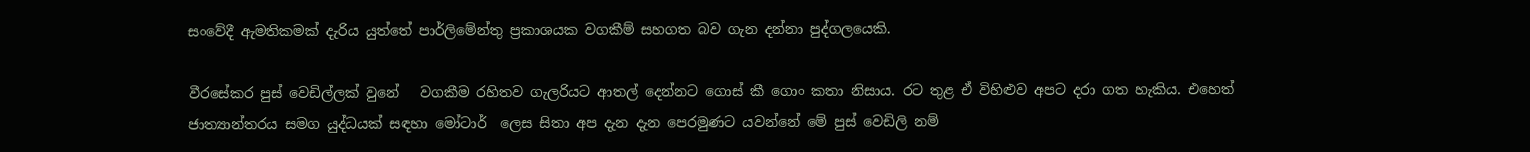සංවේදී ඇමතිකමක් දැරිය යුත්තේ පාර්ලිමේන්තු ප්‍රකාශයක වගකීම් සහගත බව ගැන දන්නා පුද්ගලයෙකි.

වීරසේකර පුස් වෙඩිල්ලක් වුනේ   වගකීම රහිතව ගැලරියට ආතල් දෙන්නට ගොස් කී ගොං කතා නිසාය. රට තුළ ඒ විහිළුව අපට දරා ගත හැකිය. එහෙත් ජාත්‍යාන්තරය සමග යුද්ධයක් සඳහා මෝටාර්  ලෙස සිතා අප දැන දැන පෙරමුණට යවන්නේ මේ පුස් වෙඩිලි නම්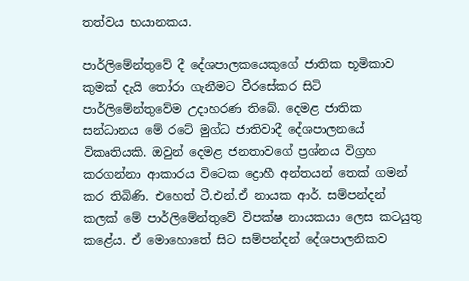තත්වය භයානකය.

පාර්ලිමේන්තුවේ දී දේශපාලකයෙකුගේ ජාතික භූමිකාව කුමක් දැයි තෝරා ගැනීමට වීරසේකර සිටි පාර්ලිමේන්තුවේම උදාහරණ තිබේ. දෙමළ ජාතික සන්ධානය මේ රටේ මුග්ධ ජාතිවාදී දේශපාලනයේ විකෘතියකි. ඔවුන් දෙමළ ජනතාවගේ ප්‍රශ්නය විග්‍රහ කරගන්නා ආකාරය විටෙක ද්‍රොහී අන්තයන් තෙක් ගමන් කර තිබිණි. එහෙත් ටී.එන්.ඒ නායක ආර්. සම්පන්දන් කලක් මේ පාර්ලිමේන්තුවේ විපක්ෂ නායකයා ලෙස කටයුතු කළේය. ඒ මොහොතේ සිට සම්පන්දන් දේශපාලනිකව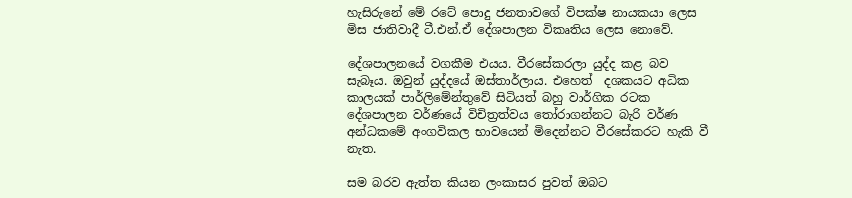හැසිරුනේ මේ රටේ පොදු ජනතාවගේ විපක්ෂ නායකයා ලෙස මිස ජාතිවාදී ටී.එන්.ඒ දේශපාලන විකෘතිය ලෙස නොවේ.

දේශපාලනයේ වගකීම එයය. වීරසේකරලා යුද්ද කළ බව සැබෑය. ඔවුන් යුද්දයේ ඔස්තාර්ලාය. එහෙත්  දශකයට අධික කාලයක් පාර්ලිමේන්තුවේ සිටියත් බහු වාර්ගික රටක දේශපාලන වර්ණයේ විචිත්‍රත්වය තෝරාගන්නට බැරි වර්ණ අන්ධකමේ අංගවිකල භාවයෙන් මිදෙන්නට වීරසේකරට හැකි වී නැත.

සම බරව ඇත්ත කියන ලංකාසර පුවත් ඔබට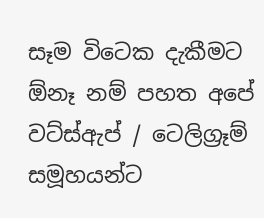සෑම විටෙක දැකීමට ඕනෑ නම් පහත අපේ වට්ස්ඇප් / ටෙලිග්‍රෑම් සමූහයන්ට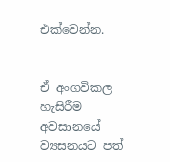එක්වෙන්න.


ඒ අංගවිකල හැසිරීම අවසානයේ ව්‍යසනයට පත්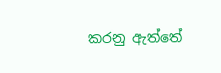කරනු ඇත්තේ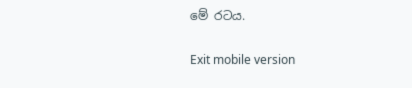මේ රටය.

Exit mobile version